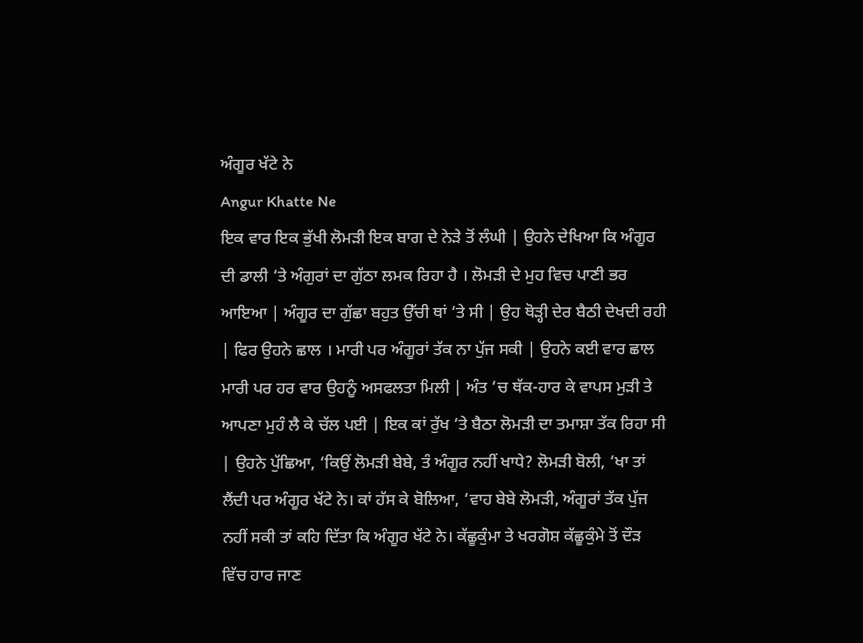ਅੰਗੂਰ ਖੱਟੇ ਨੇ
Angur Khatte Ne
ਇਕ ਵਾਰ ਇਕ ਭੁੱਖੀ ਲੋਮੜੀ ਇਕ ਬਾਗ ਦੇ ਨੇੜੇ ਤੋਂ ਲੰਘੀ | ਉਹਨੇ ਦੇਖਿਆ ਕਿ ਅੰਗੂਰ ਦੀ ਡਾਲੀ ‘ਤੇ ਅੰਗੁਰਾਂ ਦਾ ਗੁੱਠਾ ਲਮਕ ਰਿਹਾ ਹੈ । ਲੋਮੜੀ ਦੇ ਮੁਹ ਵਿਚ ਪਾਣੀ ਭਰ ਆਇਆ | ਅੰਗੂਰ ਦਾ ਗੁੱਛਾ ਬਹੁਤ ਉੱਚੀ ਥਾਂ ‘ਤੇ ਸੀ | ਉਹ ਥੋੜ੍ਹੀ ਦੇਰ ਬੈਠੀ ਦੇਖਦੀ ਰਹੀ | ਫਿਰ ਉਹਨੇ ਛਾਲ । ਮਾਰੀ ਪਰ ਅੰਗੂਰਾਂ ਤੱਕ ਨਾ ਪੁੱਜ ਸਕੀ | ਉਹਨੇ ਕਈ ਵਾਰ ਛਾਲ ਮਾਰੀ ਪਰ ਹਰ ਵਾਰ ਉਹਨੂੰ ਅਸਫਲਤਾ ਮਿਲੀ | ਅੰਤ ‘ਚ ਥੱਕ-ਹਾਰ ਕੇ ਵਾਪਸ ਮੁੜੀ ਤੇ ਆਪਣਾ ਮੁਹੰ ਲੈ ਕੇ ਚੱਲ ਪਈ | ਇਕ ਕਾਂ ਰੁੱਖ ‘ਤੇ ਬੈਠਾ ਲੋਮੜੀ ਦਾ ਤਮਾਸ਼ਾ ਤੱਕ ਰਿਹਾ ਸੀ | ਉਹਨੇ ਪੁੱਛਿਆ, ‘ਕਿਉਂ ਲੋਮੜੀ ਬੇਬੇ, ਤੰ ਅੰਗੂਰ ਨਹੀਂ ਖਾਧੇ? ਲੋਮੜੀ ਬੋਲੀ, ‘ਖਾ ਤਾਂ ਲੈਂਦੀ ਪਰ ਅੰਗੂਰ ਖੱਟੇ ਨੇ। ਕਾਂ ਹੱਸ ਕੇ ਬੋਲਿਆ, ‘ਵਾਹ ਬੇਬੇ ਲੋਮੜੀ, ਅੰਗੂਰਾਂ ਤੱਕ ਪੁੱਜ ਨਹੀਂ ਸਕੀ ਤਾਂ ਕਹਿ ਦਿੱਤਾ ਕਿ ਅੰਗੂਰ ਖੱਟੇ ਨੇ। ਕੱਛੂਕੁੰਮਾ ਤੇ ਖਰਗੋਸ਼ ਕੱਛੂਕੁੰਮੇ ਤੋਂ ਦੌੜ ਵਿੱਚ ਹਾਰ ਜਾਣ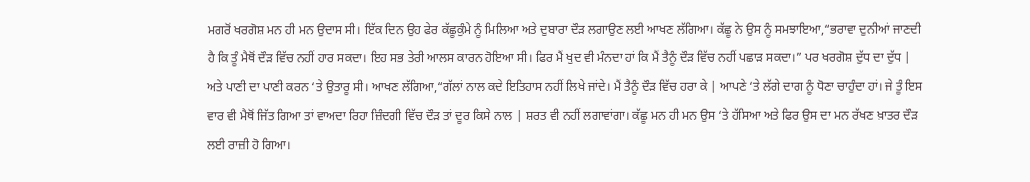ਮਗਰੋਂ ਖਰਗੋਸ਼ ਮਨ ਹੀ ਮਨ ਉਦਾਸ ਸੀ। ਇੱਕ ਦਿਨ ਉਹ ਫੇਰ ਕੱਛੂਕੁੰਮੇ ਨੂੰ ਮਿਲਿਆ ਅਤੇ ਦੁਬਾਰਾ ਦੌੜ ਲਗਾਉਣ ਲਈ ਆਖਣ ਲੱਗਿਆ। ਕੱਛੂ ਨੇ ਉਸ ਨੂੰ ਸਮਝਾਇਆ,“ਭਰਾਵਾ ਦੁਨੀਆਂ ਜਾਣਦੀ ਹੈ ਕਿ ਤੂੰ ਮੈਥੋਂ ਦੌੜ ਵਿੱਚ ਨਹੀਂ ਹਾਰ ਸਕਦਾ। ਇਹ ਸਭ ਤੇਰੀ ਆਲਸ ਕਾਰਨ ਹੋਇਆ ਸੀ। ਫਿਰ ਮੈਂ ਖੁਦ ਵੀ ਮੰਨਦਾ ਹਾਂ ਕਿ ਮੈਂ ਤੈਨੂੰ ਦੌੜ ਵਿੱਚ ਨਹੀਂ ਪਛਾੜ ਸਕਦਾ।” ਪਰ ਖਰਗੋਸ਼ ਦੁੱਧ ਦਾ ਦੁੱਧ | ਅਤੇ ਪਾਣੀ ਦਾ ਪਾਣੀ ਕਰਨ ‘ਤੇ ਉਤਾਰੂ ਸੀ। ਆਖਣ ਲੱਗਿਆ,“ਗੱਲਾਂ ਨਾਲ ਕਦੇ ਇਤਿਹਾਸ ਨਹੀਂ ਲਿਖੇ ਜਾਂਦੇ। ਮੈਂ ਤੈਨੂੰ ਦੌੜ ਵਿੱਚ ਹਰਾ ਕੇ | ਆਪਣੇ ‘ਤੇ ਲੱਗੇ ਦਾਗ ਨੂੰ ਧੋਣਾ ਚਾਹੁੰਦਾ ਹਾਂ। ਜੇ ਤੂੰ ਇਸ ਵਾਰ ਵੀ ਮੈਥੋਂ ਜਿੱਤ ਗਿਆ ਤਾਂ ਵਾਅਦਾ ਰਿਹਾ ਜ਼ਿੰਦਗੀ ਵਿੱਚ ਦੌੜ ਤਾਂ ਦੂਰ ਕਿਸੇ ਨਾਲ | ਸ਼ਰਤ ਵੀ ਨਹੀਂ ਲਗਾਵਾਂਗਾ। ਕੱਛੂ ਮਨ ਹੀ ਮਨ ਉਸ ‘ਤੇ ਹੱਸਿਆ ਅਤੇ ਫਿਰ ਉਸ ਦਾ ਮਨ ਰੱਖਣ ਖ਼ਾਤਰ ਦੌੜ ਲਈ ਰਾਜ਼ੀ ਹੋ ਗਿਆ।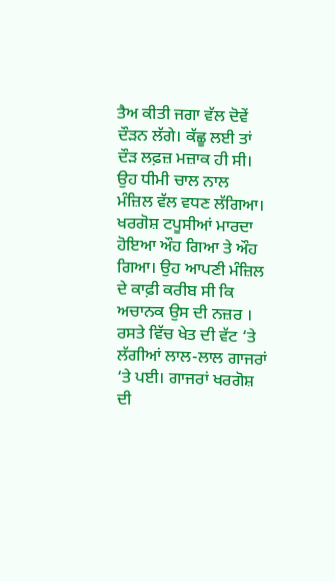ਤੈਅ ਕੀਤੀ ਜਗਾ ਵੱਲ ਦੋਵੇਂ ਦੌੜਨ ਲੱਗੇ। ਕੱਛੂ ਲਈ ਤਾਂ ਦੌੜ ਲਫ਼ਜ਼ ਮਜ਼ਾਕ ਹੀ ਸੀ। ਉਹ ਧੀਮੀ ਚਾਲ ਨਾਲ ਮੰਜ਼ਿਲ ਵੱਲ ਵਧਣ ਲੱਗਿਆ।
ਖਰਗੋਸ਼ ਟਪੂਸੀਆਂ ਮਾਰਦਾ ਹੋਇਆ ਔਹ ਗਿਆ ਤੇ ਔਹ ਗਿਆ। ਉਹ ਆਪਣੀ ਮੰਜ਼ਿਲ ਦੇ ਕਾਫ਼ੀ ਕਰੀਬ ਸੀ ਕਿ ਅਚਾਨਕ ਉਸ ਦੀ ਨਜ਼ਰ । ਰਸਤੇ ਵਿੱਚ ਖੇਤ ਦੀ ਵੱਟ ‘ਤੇ ਲੱਗੀਆਂ ਲਾਲ-ਲਾਲ ਗਾਜਰਾਂ ‘ਤੇ ਪਈ। ਗਾਜਰਾਂ ਖਰਗੋਸ਼ ਦੀ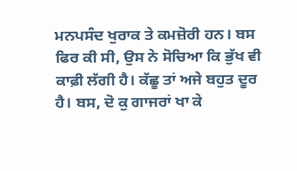ਮਨਪਸੰਦ ਖੁਰਾਕ ਤੇ ਕਮਜ਼ੋਰੀ ਹਨ। ਬਸ ਫਿਰ ਕੀ ਸੀ, ਉਸ ਨੇ ਸੋਚਿਆ ਕਿ ਭੁੱਖ ਵੀ ਕਾਫ਼ੀ ਲੱਗੀ ਹੈ। ਕੱਛੂ ਤਾਂ ਅਜੇ ਬਹੁਤ ਦੂਰ ਹੈ। ਬਸ, ਦੋ ਕੁ ਗਾਜਰਾਂ ਖਾ ਕੇ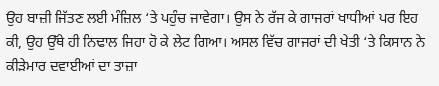ਉਹ ਬਾਜ਼ੀ ਜਿੱਤਣ ਲਈ ਮੰਜ਼ਿਲ ‘ਤੇ ਪਹੁੰਚ ਜਾਵੇਗਾ। ਉਸ ਨੇ ਰੱਜ ਕੇ ਗਾਜਰਾਂ ਖਾਧੀਆਂ ਪਰ ਇਹ ਕੀ, ਉਹ ਉੱਥੇ ਹੀ ਨਿਢਾਲ ਜਿਹਾ ਹੋ ਕੇ ਲੇਟ ਗਿਆ। ਅਸਲ ਵਿੱਚ ਗਾਜਰਾਂ ਦੀ ਖੇਤੀ ‘ਤੇ ਕਿਸਾਨ ਨੇ ਕੀੜੇਮਾਰ ਦਵਾਈਆਂ ਦਾ ਤਾਜ਼ਾ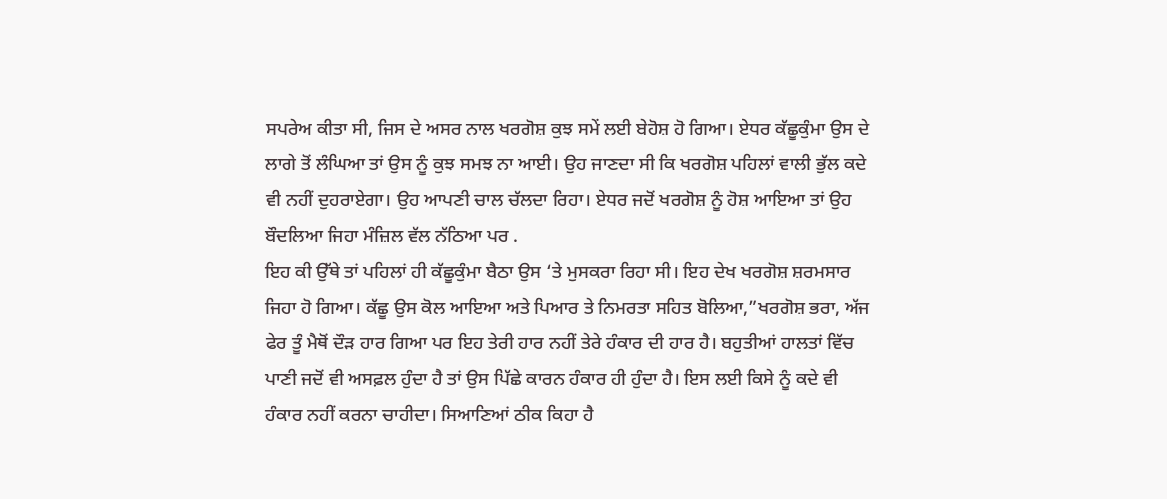ਸਪਰੇਅ ਕੀਤਾ ਸੀ, ਜਿਸ ਦੇ ਅਸਰ ਨਾਲ ਖਰਗੋਸ਼ ਕੁਝ ਸਮੇਂ ਲਈ ਬੇਹੋਸ਼ ਹੋ ਗਿਆ। ਏਧਰ ਕੱਛੂਕੁੰਮਾ ਉਸ ਦੇ ਲਾਗੇ ਤੋਂ ਲੰਘਿਆ ਤਾਂ ਉਸ ਨੂੰ ਕੁਝ ਸਮਝ ਨਾ ਆਈ। ਉਹ ਜਾਣਦਾ ਸੀ ਕਿ ਖਰਗੋਸ਼ ਪਹਿਲਾਂ ਵਾਲੀ ਭੁੱਲ ਕਦੇ ਵੀ ਨਹੀਂ ਦੁਹਰਾਏਗਾ। ਉਹ ਆਪਣੀ ਚਾਲ ਚੱਲਦਾ ਰਿਹਾ। ਏਧਰ ਜਦੋਂ ਖਰਗੋਸ਼ ਨੂੰ ਹੋਸ਼ ਆਇਆ ਤਾਂ ਉਹ ਬੌਦਲਿਆ ਜਿਹਾ ਮੰਜ਼ਿਲ ਵੱਲ ਨੱਠਿਆ ਪਰ .
ਇਹ ਕੀ ਉੱਥੇ ਤਾਂ ਪਹਿਲਾਂ ਹੀ ਕੱਛੂਕੁੰਮਾ ਬੈਠਾ ਉਸ ‘ਤੇ ਮੁਸਕਰਾ ਰਿਹਾ ਸੀ। ਇਹ ਦੇਖ ਖਰਗੋਸ਼ ਸ਼ਰਮਸਾਰ ਜਿਹਾ ਹੋ ਗਿਆ। ਕੱਛੂ ਉਸ ਕੋਲ ਆਇਆ ਅਤੇ ਪਿਆਰ ਤੇ ਨਿਮਰਤਾ ਸਹਿਤ ਬੋਲਿਆ,”ਖਰਗੋਸ਼ ਭਰਾ, ਅੱਜ ਫੇਰ ਤੂੰ ਮੈਥੋਂ ਦੌੜ ਹਾਰ ਗਿਆ ਪਰ ਇਹ ਤੇਰੀ ਹਾਰ ਨਹੀਂ ਤੇਰੇ ਹੰਕਾਰ ਦੀ ਹਾਰ ਹੈ। ਬਹੁਤੀਆਂ ਹਾਲਤਾਂ ਵਿੱਚ ਪਾਣੀ ਜਦੋਂ ਵੀ ਅਸਫ਼ਲ ਹੁੰਦਾ ਹੈ ਤਾਂ ਉਸ ਪਿੱਛੇ ਕਾਰਨ ਹੰਕਾਰ ਹੀ ਹੁੰਦਾ ਹੈ। ਇਸ ਲਈ ਕਿਸੇ ਨੂੰ ਕਦੇ ਵੀ ਹੰਕਾਰ ਨਹੀਂ ਕਰਨਾ ਚਾਹੀਦਾ। ਸਿਆਣਿਆਂ ਠੀਕ ਕਿਹਾ ਹੈ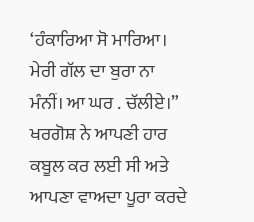‘ਹੰਕਾਰਿਆ ਸੋ ਮਾਰਿਆ। ਮੇਰੀ ਗੱਲ ਦਾ ਬੁਰਾ ਨਾ ਮੰਨੀਂ। ਆ ਘਰ . ਚੱਲੀਏ।” ਖਰਗੋਸ਼ ਨੇ ਆਪਣੀ ਹਾਰ ਕਬੂਲ ਕਰ ਲਈ ਸੀ ਅਤੇ ਆਪਣਾ ਵਾਅਦਾ ਪੂਰਾ ਕਰਦੇ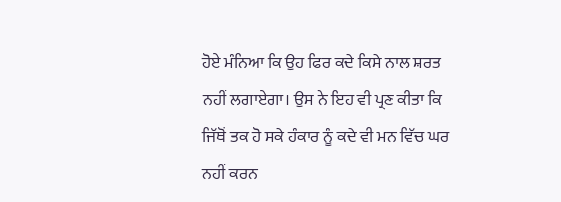ਹੋਏ ਮੰਨਿਆ ਕਿ ਉਹ ਫਿਰ ਕਦੇ ਕਿਸੇ ਨਾਲ ਸ਼ਰਤ ਨਹੀਂ ਲਗਾਏਗਾ। ਉਸ ਨੇ ਇਹ ਵੀ ਪ੍ਰਣ ਕੀਤਾ ਕਿ ਜਿੱਥੋਂ ਤਕ ਹੋ ਸਕੇ ਹੰਕਾਰ ਨੂੰ ਕਦੇ ਵੀ ਮਨ ਵਿੱਚ ਘਰ ਨਹੀਂ ਕਰਨ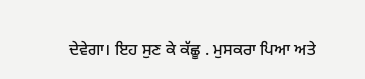ਦੇਵੇਗਾ। ਇਹ ਸੁਣ ਕੇ ਕੱਛੂ . ਮੁਸਕਰਾ ਪਿਆ ਅਤੇ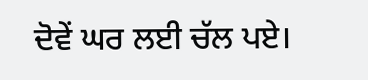ਦੋਵੇਂ ਘਰ ਲਈ ਚੱਲ ਪਏ।